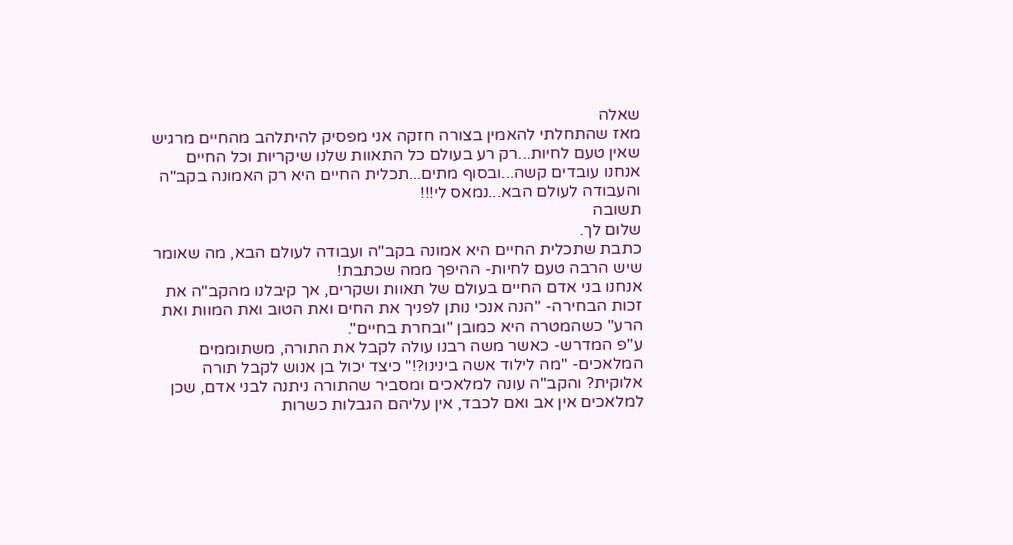שאלה
מאז שהתחלתי להאמין בצורה חזקה אני מפסיק להיתלהב מהחיים מרגיש שאין טעם לחיות...רק רע בעולם כל התאוות שלנו שיקריות וכל החיים אנחנו עובדים קשה...ובסוף מתים...תכלית החיים היא רק האמונה בקב"ה והעבודה לעולם הבא...נמאס לי!!!
תשובה
שלום לך.
כתבת שתכלית החיים היא אמונה בקב"ה ועבודה לעולם הבא, מה שאומר שיש הרבה טעם לחיות- ההיפך ממה שכתבת!
אנחנו בני אדם החיים בעולם של תאוות ושקרים, אך קיבלנו מהקב"ה את זכות הבחירה- "הנה אנכי נותן לפניך את החים ואת הטוב ואת המוות ואת הרע" כשהמטרה היא כמובן "ובחרת בחיים".
ע"פ המדרש- כאשר משה רבנו עולה לקבל את התורה, משתוממים המלאכים- "מה לילוד אשה בינינו?!" כיצד יכול בן אנוש לקבל תורה אלוקית? והקב"ה עונה למלאכים ומסביר שהתורה ניתנה לבני אדם, שכן למלאכים אין אב ואם לכבד, אין עליהם הגבלות כשרות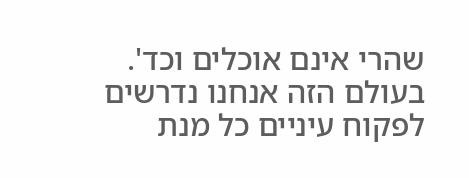שהרי אינם אוכלים וכד'. בעולם הזה אנחנו נדרשים לפקוח עיניים כל מנת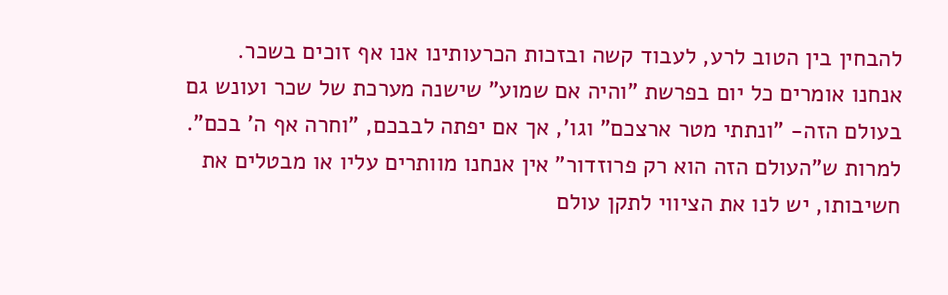להבחין בין הטוב לרע, לעבוד קשה ובזכות הכרעותינו אנו אף זוכים בשכר.
אנחנו אומרים כל יום בפרשת "והיה אם שמוע" שישנה מערכת של שכר ועונש גם בעולם הזה- "ונתתי מטר ארצכם" וגו', אך אם יפתה לבבכם, "וחרה אף ה' בכם".
למרות ש"העולם הזה הוא רק פרוזדור" אין אנחנו מוותרים עליו או מבטלים את חשיבותו, יש לנו את הציווי לתקן עולם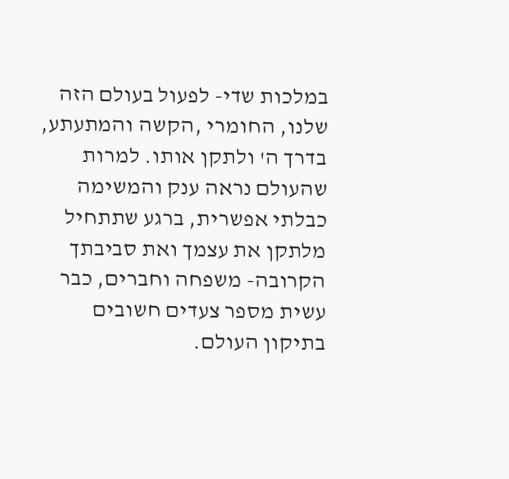במלכות שדי- לפעול בעולם הזה שלנו, החומרי ,הקשה והמתעתע, בדרך ה' ולתקן אותו. למרות שהעולם נראה ענק והמשימה כבלתי אפשרית, ברגע שתתחיל מלתקן את עצמך ואת סביבתך הקרובה- משפחה וחברים, כבר עשית מספר צעדים חשובים בתיקון העולם.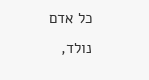כל אדם נולד,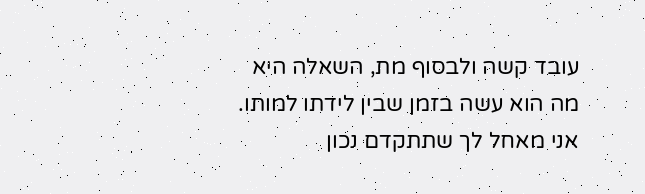עובד קשה ולבסוף מת, השאלה היא מה הוא עשה בזמן שבין לידתו למותו.
אני מאחל לך שתתקדם נכון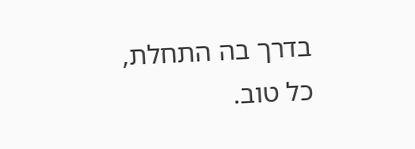בדרך בה התחלת,
כל טוב.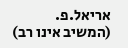אריאל.פ. (המשיב אינו רב)